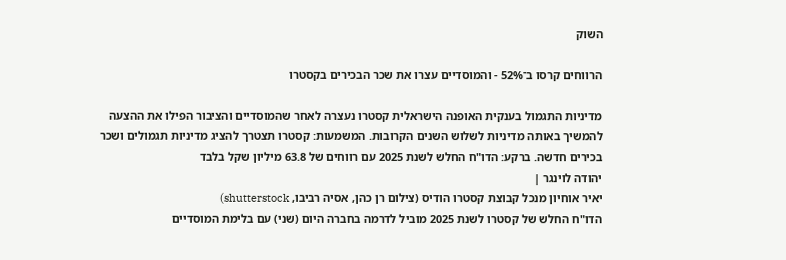השוק

הרווחים קרסו ב־52% - והמוסדיים עצרו את שכר הבכירים בקסטרו

מדיניות התגמול בענקית האופנה הישראלית קסטרו נעצרה לאחר שהמוסדיים והציבור הפילו את ההצעה להמשיך באותה מדיניות לשלוש השנים הקרובות. המשמעות: קסטרו תצטרך להציג מדיניות תגמולים ושכר בכירים חדשה. ברקע: הדו"ח החלש לשנת 2025 עם רווחים של 63.8 מיליון שקל בלבד
יהודה לוינגר |
יאיר אוחיון מנכל קבוצת קסטרו הודיס (צילום רן כהן, אסיה רביבו, shutterstock)
הדו"ח החלש של קסטרו לשנת 2025 מוביל לדרמה בחברה היום (שני) עם בלימת המוסדיים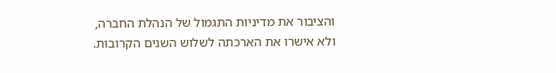והציבור את מדיניות התגמול של הנהלת החברה, ולא אישרו את הארכתה לשלוש השנים הקרובות.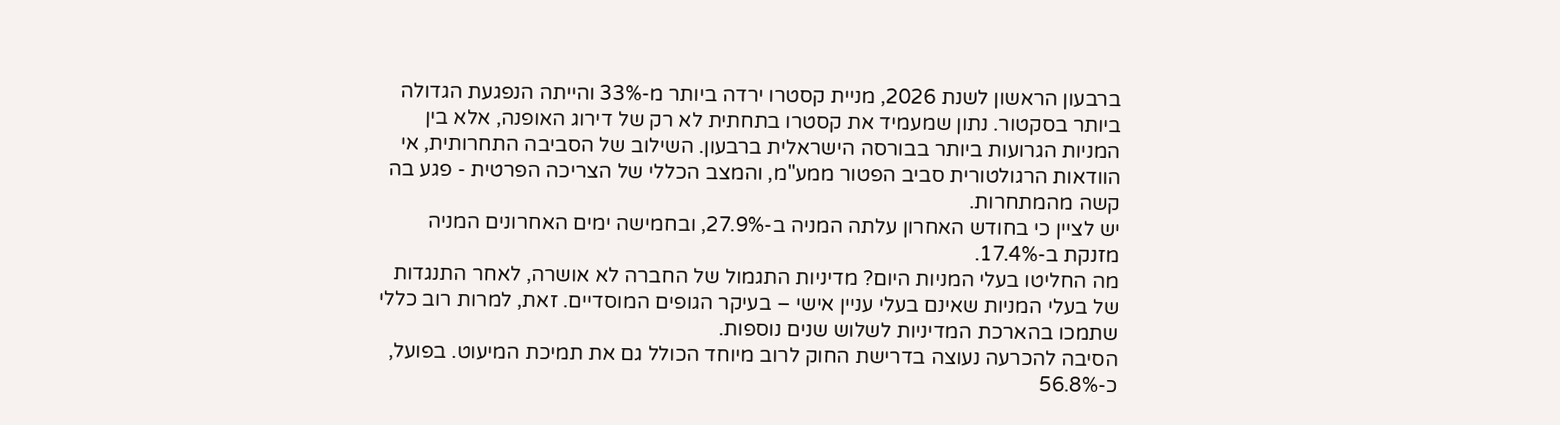ברבעון הראשון לשנת 2026, מניית קסטרו ירדה ביותר מ-33% והייתה הנפגעת הגדולה ביותר בסקטור. נתון שמעמיד את קסטרו בתחתית לא רק של דירוג האופנה, אלא בין המניות הגרועות ביותר בבורסה הישראלית ברבעון. השילוב של הסביבה התחרותית, אי הוודאות הרגולטורית סביב הפטור ממע"מ, והמצב הכללי של הצריכה הפרטית - פגע בה קשה מהמתחרות.
יש לציין כי בחודש האחרון עלתה המניה ב-27.9%, ובחמישה ימים האחרונים המניה מזנקת ב-17.4%.
מה החליטו בעלי המניות היום? מדיניות התגמול של החברה לא אושרה, לאחר התנגדות של בעלי המניות שאינם בעלי עניין אישי – בעיקר הגופים המוסדיים. זאת, למרות רוב כללי שתמכו בהארכת המדיניות לשלוש שנים נוספות.
הסיבה להכרעה נעוצה בדרישת החוק לרוב מיוחד הכולל גם את תמיכת המיעוט. בפועל, כ-56.8%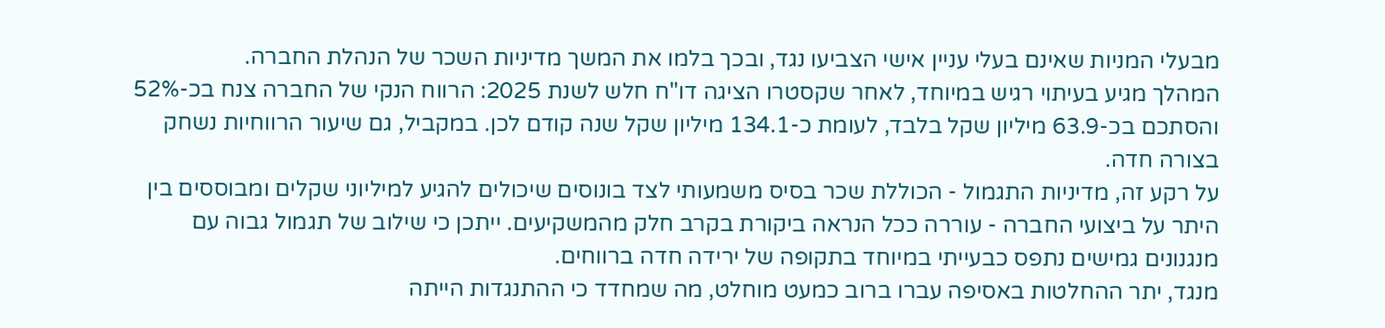מבעלי המניות שאינם בעלי עניין אישי הצביעו נגד, ובכך בלמו את המשך מדיניות השכר של הנהלת החברה.
המהלך מגיע בעיתוי רגיש במיוחד, לאחר שקסטרו הציגה דו"ח חלש לשנת 2025: הרווח הנקי של החברה צנח בכ-52% והסתכם בכ-63.9 מיליון שקל בלבד, לעומת כ-134.1 מיליון שקל שנה קודם לכן. במקביל, גם שיעור הרווחיות נשחק בצורה חדה.
על רקע זה, מדיניות התגמול - הכוללת שכר בסיס משמעותי לצד בונוסים שיכולים להגיע למיליוני שקלים ומבוססים בין היתר על ביצועי החברה - עוררה ככל הנראה ביקורת בקרב חלק מהמשקיעים. ייתכן כי שילוב של תגמול גבוה עם מנגנונים גמישים נתפס כבעייתי במיוחד בתקופה של ירידה חדה ברווחים.
מנגד, יתר ההחלטות באסיפה עברו ברוב כמעט מוחלט, מה שמחדד כי ההתנגדות הייתה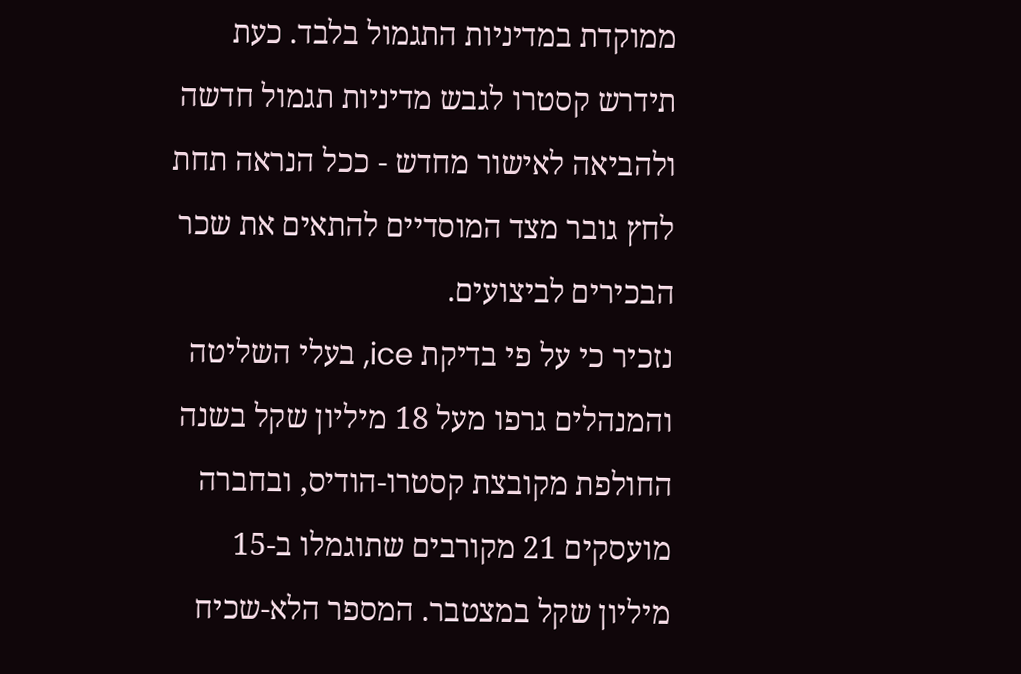ממוקדת במדיניות התגמול בלבד. כעת תידרש קסטרו לגבש מדיניות תגמול חדשה ולהביאה לאישור מחדש - ככל הנראה תחת לחץ גובר מצד המוסדיים להתאים את שכר הבכירים לביצועים.
נזכיר כי על פי בדיקת ice, בעלי השליטה והמנהלים גרפו מעל 18 מיליון שקל בשנה החולפת מקובצת קסטרו-הודיס, ובחברה מועסקים 21 מקורבים שתוגמלו ב-15 מיליון שקל במצטבר. המספר הלא-שכיח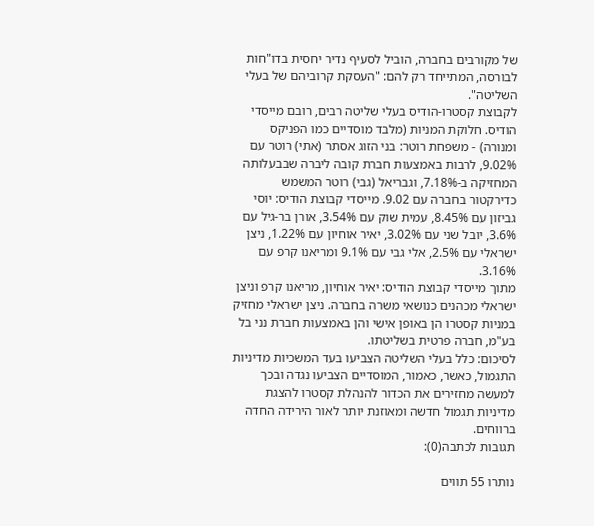של מקורבים בחברה, הוביל לסעיף נדיר יחסית בדו"חות לבורסה, המתייחד רק להם: "העסקת קרוביהם של בעלי השליטה".
לקבוצת קסטרו-הודיס בעלי שליטה רבים, רובם מייסדי הודיס. חלוקת המניות (מלבד מוסדיים כמו הפניקס ומנורה) - משפחת רוטר: בני הזוג אסתר (אתי) רוטר עם 9.02%, לרבות באמצעות חברת קובה ליברה שבבעלותה המחזיקה ב-7.18%, וגבריאל (גבי) רוטר המשמש כדירקטור בחברה עם 9.02. מייסדי קבוצת הודיס: יוסי גביזון עם 8.45%, עמית שוק עם 3.54%, אורן בר-גיל עם 3.6%, יובל שני עם 3.02%, יאיר אוחיון עם 1.22%, ניצן ישראלי עם 2.5%, אלי גבי עם 9.1% ומריאנו קרפ עם 3.16%.
מתוך מייסדי קבוצת הודיס: יאיר אוחיון, מריאנו קרפ וניצן ישראלי מכהנים כנושאי משרה בחברה. ניצן ישראלי מחזיק במניות קסטרו הן באופן אישי והן באמצעות חברת נני בל בע"מ, חברה פרטית בשליטתו.
לסיכום: כלל בעלי השליטה הצביעו בעד המשכיות מדיניות התגמול, כאשר, כאמור, המוסדיים הצביעו נגדה ובכך למעשה מחזירים את הכדור להנהלת קסטרו להצגת מדיניות תגמול חדשה ומאוזנת יותר לאור הירידה החדה ברווחים.
תגובות לכתבה(0):

נותרו 55 תווים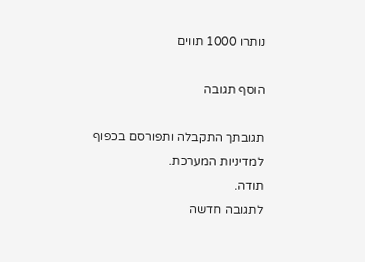נותרו 1000 תווים

הוסף תגובה

תגובתך התקבלה ותפורסם בכפוף למדיניות המערכת.
תודה.
לתגובה חדשה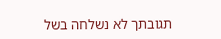תגובתך לא נשלחה בשל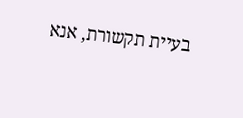בעיית תקשורת, אנא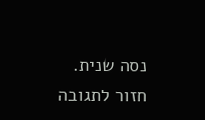נסה שנית.
חזור לתגובה